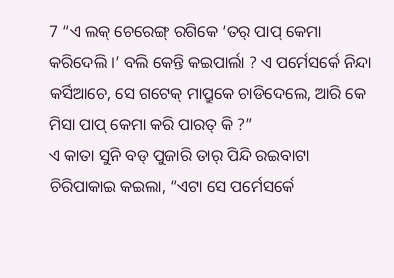7 “ଏ ଲକ୍ ଚେରେଙ୍ଗ୍ ରଗିକେ ‘ତର୍ ପାପ୍ କେମା କରିଦେଲି ।’ ବଲି କେନ୍ତି କଇପାର୍ଲା ? ଏ ପର୍ମେସର୍କେ ନିନ୍ଦା କର୍ସିଆଚେ, ସେ ଗଟେକ୍ ମାପ୍ରୁକେ ଚାଡିଦେଲେ, ଆରି କେ ମିସା ପାପ୍ କେମା କରି ପାରତ୍ କି ?”
ଏ କାତା ସୁନି ବଡ୍ ପୁଜାରି ତାର୍ ପିନ୍ଦି ରଇବାଟା ଚିରିପାକାଇ କଇଲା, “ଏଟା ସେ ପର୍ମେସର୍କେ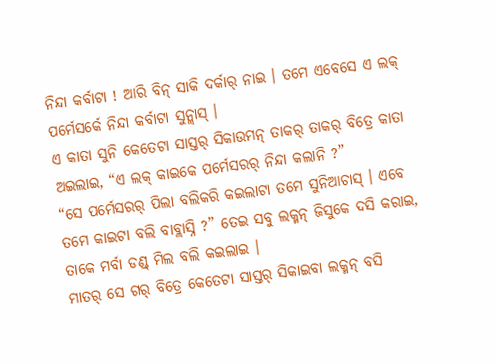ନିନ୍ଦା କର୍ବାଟା ! ଆରି ବିନ୍ ସାକି ଦର୍କାର୍ ନାଇ । ତମେ ଏବେସେ ଏ ଲକ୍ ପର୍ମେସର୍କେ ନିନ୍ଦା କର୍ବାଟା ସୁନ୍ଲାସ୍ ।
ଏ କାତା ସୁନି କେତେଟା ସାସ୍ତର୍ ସିକାଉମନ୍ ତାକର୍ ତାକର୍ ବିତ୍ରେ କାତା ଅଇଲାଇ, “ଏ ଲକ୍ କାଇକେ ପର୍ମେସରର୍ ନିନ୍ଦା କଲାନି ?”
“ସେ ପର୍ମେସରର୍ ପିଲା ବଲିକରି କଇଲାଟା ତମେ ସୁନିଆଚାସ୍ । ଏବେ ତମେ କାଇଟା ବଲି ବାବ୍ଲାସ୍ନି ?” ତେଇ ସବୁ ଲକ୍ମନ୍ ଜିସୁକେ ଦସି କରାଇ, ତାକେ ମର୍ବା ଡଣ୍ଡ୍ ମିଲ ବଲି କଇଲାଇ ।
ମାତର୍ ସେ ଗର୍ ବିତ୍ରେ କେତେଟା ସାସ୍ତର୍ ସିକାଇବା ଲକ୍ମନ୍ ବସି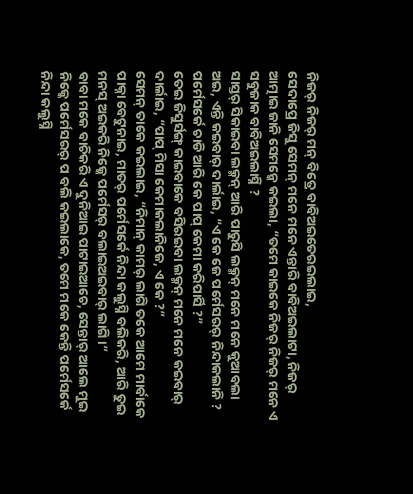ନିଜର୍ ନିଜର୍ ମନ୍ ବିତ୍ରେ ବାବିଅଇତେରଇଲାଇ,
ସେଦାପ୍ରେ ଜିସୁ ସେମନ୍ ମନେ ମନେ ଏନ୍ତାରି ବାବିଅଇଲାଟା, ନିଜର୍ ଆତ୍ମାଇ ଜାନି ସେମନ୍କେ କଇଲା, “ତମେ କାଇକେ ନିଜର୍ ନିଜର୍ ମନେ ଏ ସବୁଜାକ ବାବିଅଇଲାସ୍ନି ?
ସାସ୍ତର୍ ସିକାଇବା ଲକ୍ମନ୍ ଆରି ପାରୁସି ଲକ୍ମନ୍ ମନେ ମନେ କୁଆବଲା ଅଇ, ଏନ୍ତି କଇବାର୍ ଦାର୍ଲାଇ, “ଏ କେ ଜେ ପର୍ମେସରର୍ ନିନ୍ଦାକଲାନି ? ପର୍ମେସର୍କେ ଚାଡି ଆରି କେ ପାପ୍ କେମା କରିପାର୍ସି ?”
ତେଇ ଜିସୁର୍ସଙ୍ଗ୍ କାଇବାକେ ବସିରଇବା ଲକ୍ମନ୍ ମନେ ମନେ କଇବାର୍ ଦାର୍ଲାଇ, “ପାପ୍ ମିସା କେମାକଲାନିଜେ, ଏ କେ ?”
ସେମନ୍ ତାକେ କଇଲାଇ, “ନିମାନ୍ କାମର୍ ଲାଗି ତକେ ଆମେ ମାର୍ବାକେ ପାକ୍ନା ବେଟୁନାଇ, ମାତର୍ ପର୍ମେସର୍କେ ନିନ୍ଦା କଲୁସ୍ନି ବଲିକରି, ଆରି ତୁଇ ମନସ୍ ଅଇକରି ନିଜ୍କେ ପର୍ମେସର୍ ବଲାଇଅଇବାର୍ ଲାଗି ।”
ବାବା ମକେ ବାଚିକରି ଏ ଦୁନିଆଇ ପାଟାଇଆଚେ, ସେନ୍ତାର୍ ଆଲେ ମୁଇ ନିଜ୍କେ ପର୍ମେସରର୍ ପ ବଲି କଇଲାକେ, ତମେ ମକେ କେନ୍ତି ପର୍ମେସର୍କେ ନିନ୍ଦା କଲୁସ୍ନି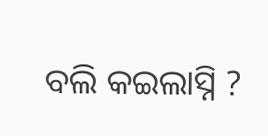ବଲି କଇଲାସ୍ନି ?